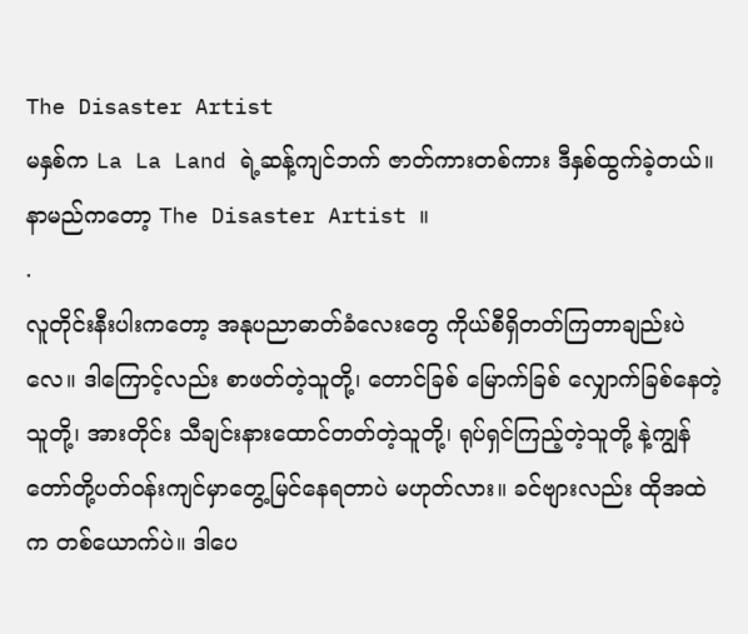The Disaster Artist
မနှစ်က La La Land ရဲ့ဆန့်ကျင်ဘက် ဇာတ်ကားတစ်ကား ဒီနှစ်ထွက်ခဲ့တယ်။ နာမည်ကတော့ The Disaster Artist ။
.
လူတိုင်းနီးပါးကတော့ အနုပညာဓာတ်ခံလေးတွေ ကိုယ်စီရှိတတ်ကြတာချည်းပဲလေ။ ဒါကြောင့်လည်း စာဖတ်တဲ့သူတို့၊ တောင်ခြစ် မြောက်ခြစ် လျှောက်ခြစ်နေတဲ့သူတို့၊ အားတိုင်း သီချင်းနားထောင်တတ်တဲ့သူတို့၊ ရုပ်ရှင်ကြည့်တဲ့သူတို့ နဲ့ကျွန်တော်တို့ပတ်ဝန်းကျင်မှာတွေ့မြင်နေရတာပဲ မဟုတ်လား။ ခင်ဗျားလည်း ထိုအထဲက တစ်ယောက်ပဲ။ ဒါပေ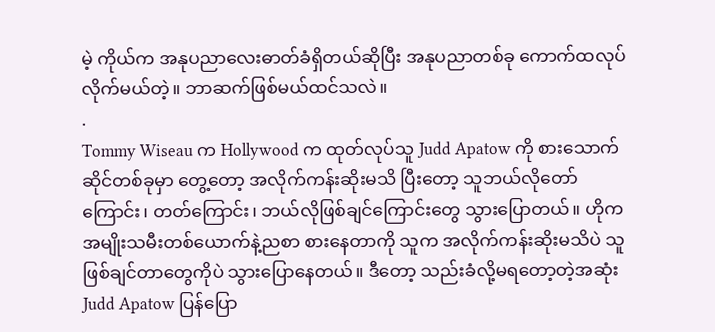မဲ့ ကိုယ်က အနုပညာလေးဓာတ်ခံရှိတယ်ဆိုပြီး အနုပညာတစ်ခု ကောက်ထလုပ်လိုက်မယ်တဲ့။ ဘာဆက်ဖြစ်မယ်ထင်သလဲ။
.
Tommy Wiseau က Hollywood က ထုတ်လုပ်သူ Judd Apatow ကို စားသောက်ဆိုင်တစ်ခုမှာ တွေ့တော့ အလိုက်ကန်းဆိုးမသိ ပြီးတော့ သူဘယ်လိုတော်ကြောင်း၊ တတ်ကြောင်း၊ ဘယ်လိုဖြစ်ချင်ကြောင်းတွေ သွားပြောတယ်။ ဟိုက အမျိုးသမီးတစ်ယောက်နဲ့ညစာ စားနေတာကို သူက အလိုက်ကန်းဆိုးမသိပဲ သူဖြစ်ချင်တာတွေကိုပဲ သွားပြောနေတယ်။ ဒီတော့ သည်းခံလို့မရတော့တဲ့အဆုံး Judd Apatow ပြန်ပြော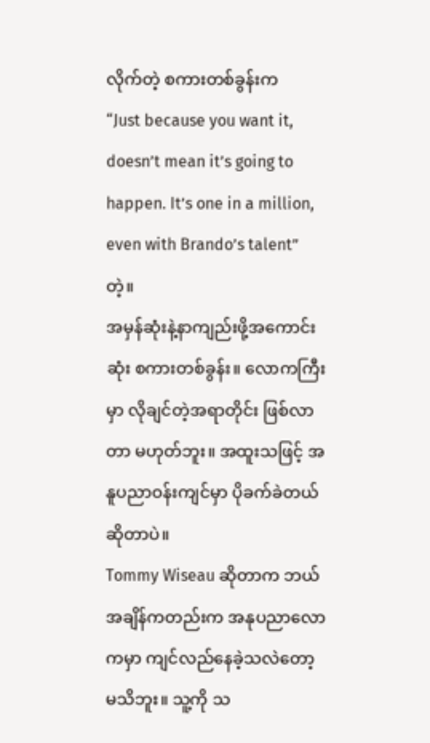လိုက်တဲ့ စကားတစ်ခွန်းက
“Just because you want it, doesn’t mean it’s going to happen. It’s one in a million, even with Brando’s talent” တဲ့။
အမှန်ဆုံးနဲ့နာကျည်းဖို့အကောင်းဆုံး စကားတစ်ခွန်း။ လောကကြီးမှာ လိုချင်တဲ့အရာတိုင်း ဖြစ်လာတာ မဟုတ်ဘူး။ အထူးသဖြင့် အနူပညာဝန်းကျင်မှာ ပိုခက်ခဲတယ်ဆိုတာပဲ။
Tommy Wiseau ဆိုတာက ဘယ်အချိန်ကတည်းက အနုပညာလောကမှာ ကျင်လည်နေခဲ့သလဲတော့ မသိဘူး။ သူ့ကို သ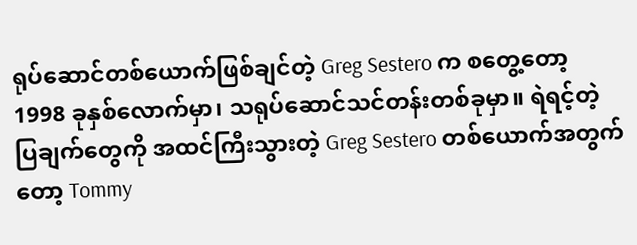ရုပ်ဆောင်တစ်ယောက်ဖြစ်ချင်တဲ့ Greg Sestero က စတွေ့တော့ 1998 ခုနှစ်လောက်မှာ၊ သရုပ်ဆောင်သင်တန်းတစ်ခုမှာ။ ရဲရင့်တဲ့ ပြချက်တွေကို အထင်ကြီးသွားတဲ့ Greg Sestero တစ်ယောက်အတွက်တော့ Tommy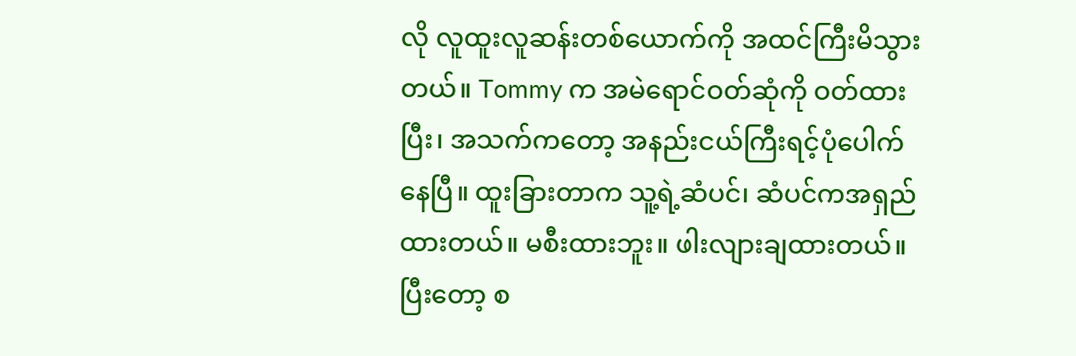လို လူထူးလူဆန်းတစ်ယောက်ကို အထင်ကြီးမိသွားတယ်။ Tommy က အမဲရောင်ဝတ်ဆုံကို ဝတ်ထားပြီး၊ အသက်ကတော့ အနည်းငယ်ကြီးရင့်ပုံပေါက်နေပြီ။ ထူးခြားတာက သူ့ရဲ့ဆံပင်၊ ဆံပင်ကအရှည်ထားတယ်။ မစီးထားဘူး။ ဖါးလျားချထားတယ်။ ပြီးတော့ စ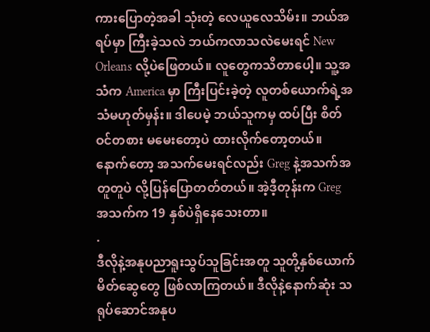ကားပြောတဲ့အခါ သုံးတဲ့ လေယူလေသိမ်း။ ဘယ်အရပ်မှာ ကြီးခဲ့သလဲ ဘယ်ကလာသလဲမေးရင် New Orleans လို့ပဲဖြေတယ်။ လူတွေကသိတာပေါ့။ သူ့အသံက America မှာ ကြီးပြင်းခဲ့တဲ့ လူတစ်ယောက်ရဲ့အသံမဟုတ်မှန်း။ ဒါပေမဲ့ ဘယ်သူကမှ ထပ်ပြီး စိတ်ဝင်တစား မမေးတော့ပဲ ထားလိုက်တော့တယ်။ နောက်တော့ အသက်မေးရင်လည်း Greg နဲ့အသက်အတူတူပဲ လို့ပြန်ပြောတတ်တယ်။ အဲ့ဒီ့တုန်းက Greg အသက်က 19 နှစ်ပဲရှိနေသေးတာ။
.
ဒီလိုနဲ့အနုပညာရူးသွပ်သူခြင်းအတူ သူတို့နှစ်ယောက် မိတ်ဆွေတွေ ဖြစ်လာကြတယ်။ ဒီလိုနဲ့နောက်ဆုံး သရုပ်ဆောင်အနုပ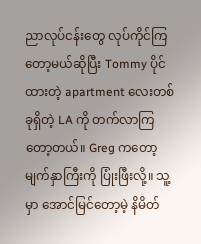ညာလုပ်ငန်းတွေ လုပ်ကိုင်ကြတော့မယ်ဆိုပြီး Tommy ပိုင်ထားတဲ့ apartment လေးတစ်ခုရှိတဲ့ LA ကို တက်လာကြတော့တယ်။ Greg ကတော့ မျက်နှာကြီးကို ပြုံးဖြီးလို့။ သူ့မှာ အောင်မြင်တော့မဲ့ နိမိတ်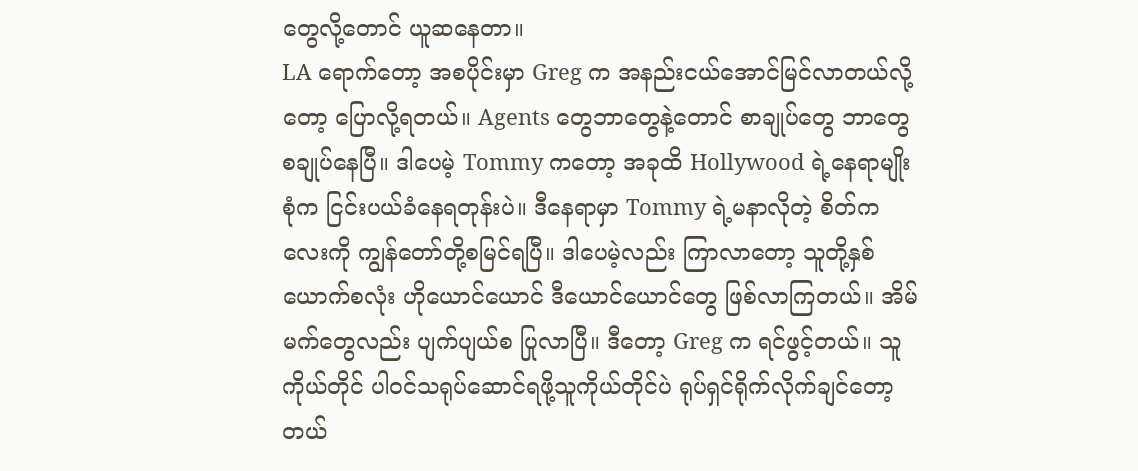တွေလို့တောင် ယူဆနေတာ။
LA ရောက်တော့ အစပိုင်းမှာ Greg က အနည်းငယ်အောင်မြင်လာတယ်လို့တော့ ပြောလို့ရတယ်။ Agents တွေဘာတွေနဲ့တောင် စာချုပ်တွေ ဘာတွေ စချုပ်နေပြီ။ ဒါပေမဲ့ Tommy ကတော့ အခုထိ Hollywood ရဲ့နေရာမျိုးစုံက ငြင်းပယ်ခံနေရတုန်းပဲ။ ဒီနေရာမှာ Tommy ရဲ့မနာလိုတဲ့ စိတ်ကလေးကို ကျွန်တော်တို့စမြင်ရပြီ။ ဒါပေမဲ့လည်း ကြာလာတော့ သူတို့နှစ်ယောက်စလုံး ဟိုယောင်ယောင် ဒီယောင်ယောင်တွေ ဖြစ်လာကြတယ်။ အိမ်မက်တွေလည်း ပျက်ပျယ်စ ပြုလာပြီ။ ဒီတော့ Greg က ရင်ဖွင့်တယ်။ သူကိုယ်တိုင် ပါဝင်သရုပ်ဆောင်ရဖို့သူကိုယ်တိုင်ပဲ ရုပ်ရှင်ရိုက်လိုက်ချင်တော့တယ်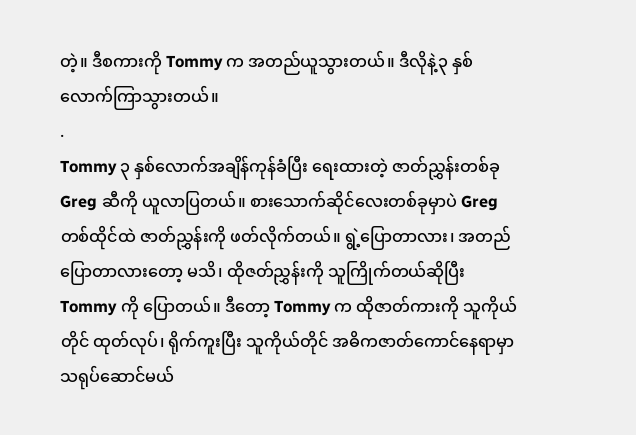တဲ့။ ဒီစကားကို Tommy က အတည်ယူသွားတယ်။ ဒီလိုနဲ့၃ နှစ်လောက်ကြာသွားတယ်။
.
Tommy ၃ နှစ်လောက်အချိန်ကုန်ခံပြီး ရေးထားတဲ့ ဇာတ်ညွှန်းတစ်ခု Greg ဆီကို ယူလာပြတယ်။ စားသောက်ဆိုင်လေးတစ်ခုမှာပဲ Greg တစ်ထိုင်ထဲ ဇာတ်ညွှန်းကို ဖတ်လိုက်တယ်။ ရွဲ့ပြောတာလား၊ အတည်ပြောတာလားတော့ မသိ၊ ထိုဇတ်ညွှန်းကို သူကြိုက်တယ်ဆိုပြီး Tommy ကို ပြောတယ်။ ဒီတော့ Tommy က ထိုဇာတ်ကားကို သူကိုယ်တိုင် ထုတ်လုပ်၊ ရိုက်ကူးပြီး သူကိုယ်တိုင် အဓိကဇာတ်ကောင်နေရာမှာ သရုပ်ဆောင်မယ်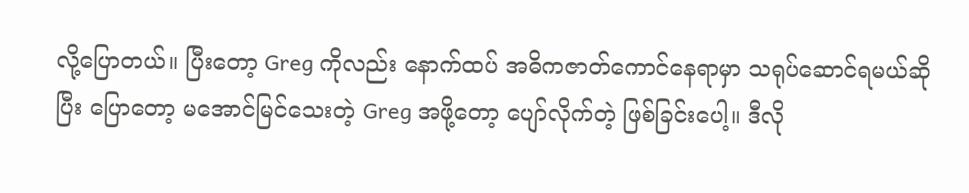လို့ပြောတယ်။ ပြီးတော့ Greg ကိုလည်း နောက်ထပ် အဓိကဇာတ်ကောင်နေရာမှာ သရုပ်ဆောင်ရမယ်ဆိုပြီး ပြောတော့ မအောင်မြင်သေးတဲ့ Greg အဖို့တော့ ပျော်လိုက်တဲ့ ဖြစ်ခြင်းပေါ့။ ဒီလို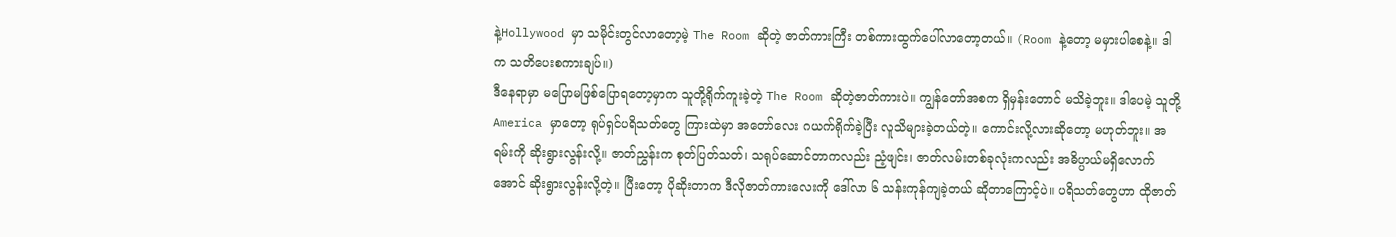နဲ့Hollywood မှာ သမိုင်းတွင်လာတော့မဲ့ The Room ဆိုတဲ့ ဇာတ်ကားကြီး တစ်ကားထွက်ပေါ်လာတော့တယ်။ (Room နဲ့တော့ မမှားပါစေနဲ့။ ဒါက သတိပေးစကားချပ်။)
ဒီနေရာမှာ မပြောမဖြစ်ပြောရတော့မှာက သူတို့ရိုက်ကူးခဲ့တဲ့ The Room ဆိုတဲ့ဇာတ်ကားပဲ။ ကျွန်တော်အစက ရှိမှန်းတောင် မသိခဲ့ဘူး။ ဒါပေမဲ့ သူတို့America မှာတော့ ရုပ်ရှင်ပရိသတ်တွေ ကြားထဲမှာ အတော်လေး ဂယက်ရိုက်ခဲ့ပြီး လူသိများခဲ့တယ်တဲ့။ ကောင်းလို့လားဆိုတော့ မဟုတ်ဘူး။ အရမ်းကို ဆိုးရွားလွန်းလို့။ ဇာတ်ညွှန်းက စုတ်ပြတ်သတ်၊ သရုပ်ဆောင်တာကလည်း ညံ့ဖျင်း၊ ဇာတ်လမ်းတစ်ခုလုံးကလည်း အဓိပ္ပာယ်မရှိလောက်အောင် ဆိုးရွားလွန်းလို့တဲ့။ ပြီးတော့ ပိုဆိုးတာက ဒီလိုဇာတ်ကားလေးကို ဒေါ်လာ ၆ သန်းကုန်ကျခဲ့တယ် ဆိုတာကြောင့်ပဲ။ ပရိသတ်တွေဟာ ထိုဇာတ်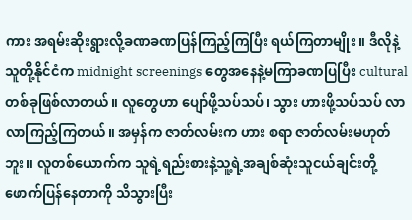ကား အရမ်းဆိုးရွားလို့ခဏခဏပြန်ကြည့်ကြပြီး ရယ်ကြတာမျိုး။ ဒီလိုနဲ့သူတို့နိုင်ငံက midnight screenings တွေအနေနဲ့မကြာခဏပြပြီး cultural တစ်ခုဖြစ်လာတယ်။ လူတွေဟာ ပျော်ဖို့သပ်သပ်၊ သွား ဟားဖို့သပ်သပ် လာလာကြည့်ကြတယ်။ အမှန်က ဇာတ်လမ်းက ဟား စရာ ဇာတ်လမ်းမဟုတ်ဘူး။ လူတစ်ယောက်က သူရဲ့ရည်းစားနဲ့သူ့ရဲ့အချစ်ဆုံးသူငယ်ချင်းတို့ဖောက်ပြန်နေတာကို သိသွားပြီး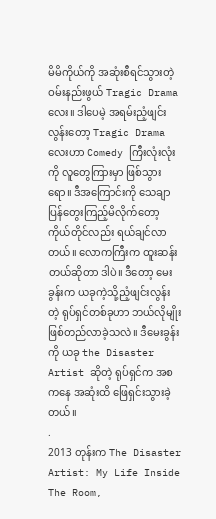မိမိကိုယ်ကို အဆုံးစီရင်သွားတဲ့ ဝမ်းနည်းဖွယ် Tragic Drama လေး။ ဒါပေမဲ့ အရမ်းညံ့ဖျင်းလွန်းတော့ Tragic Drama လေးဟာ Comedy ကြီးလုံးလုံးကို လူတွေကြားမှာ ဖြစ်သွားရော။ ဒီအကြောင်းကို သေချာပြန်တွေးကြည့်မိလိုက်တော့ ကိုယ်တိုင်လည်း ရယ်ချင်လာတယ်။ လောကကြီးက ထူးဆန်းတယ်ဆိုတာ ဒါပဲ။ ဒီတော့ မေးခွန်းက ယခုကဲ့သို့ညံ့ဖျင်းလွန်းတဲ့ ရုပ်ရှင်တစ်ခုဟာ ဘယ်လိုမျိုး ဖြစ်တည်လာခဲ့သလဲ။ ဒီမေးခွန်းကို ယခု the Disaster Artist ဆိုတဲ့ ရုပ်ရှင်က အစကနေ အဆုံးထိ ဖြေရှင်းသွားခဲ့တယ်။
.
2013 တုန်းက The Disaster Artist: My Life Inside The Room,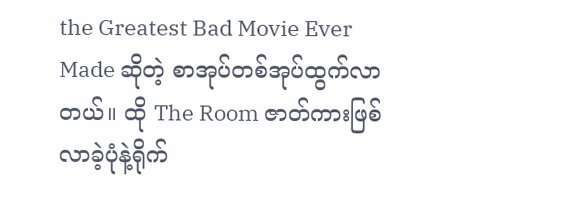the Greatest Bad Movie Ever Made ဆိုတဲ့ စာအုပ်တစ်အုပ်ထွက်လာတယ်။ ထို The Room ဇာတ်ကားဖြစ်လာခဲ့ပုံနဲ့ရိုက်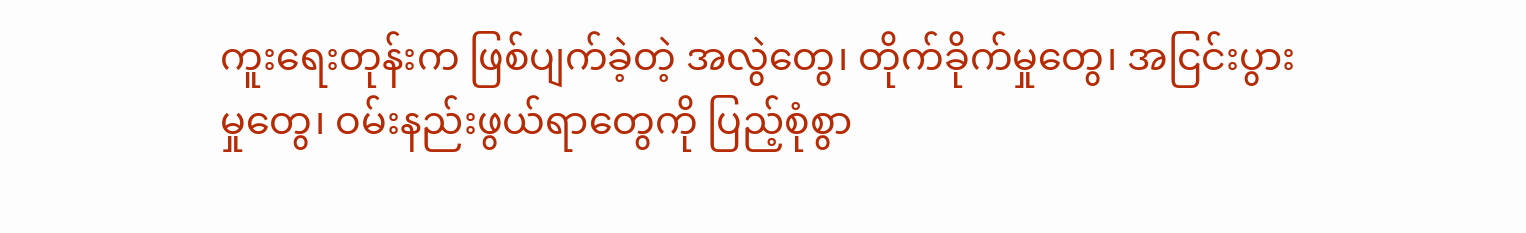ကူးရေးတုန်းက ဖြစ်ပျက်ခဲ့တဲ့ အလွဲတွေ၊ တိုက်ခိုက်မှုတွေ၊ အငြင်းပွားမှုတွေ၊ ဝမ်းနည်းဖွယ်ရာတွေကို ပြည့်စုံစွာ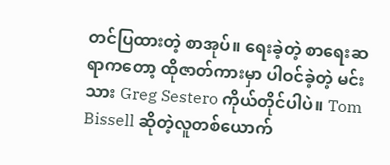တင်ပြထားတဲ့ စာအုပ်။ ရေးခဲ့တဲ့ စာရေးဆရာကတော့ ထိုဇာတ်ကားမှာ ပါဝင်ခဲ့တဲ့ မင်းသား Greg Sestero ကိုယ်တိုင်ပါပဲ။ Tom Bissell ဆိုတဲ့လူတစ်ယောက်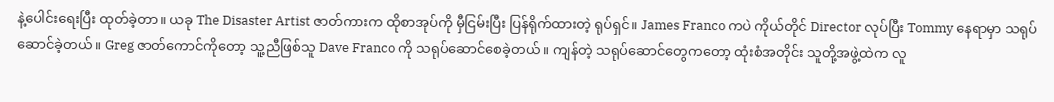နဲ့ပေါင်းရေးပြီး ထုတ်ခဲ့တာ။ ယခု The Disaster Artist ဇာတ်ကားက ထိုစာအုပ်ကို မှီငြမ်းပြီး ပြန်ရိုက်ထားတဲ့ ရုပ်ရှင်။ James Franco ကပဲ ကိုယ်တိုင် Director လုပ်ပြီး Tommy နေရာမှာ သရုပ်ဆောင်ခဲ့တယ်။ Greg ဇာတ်ကောင်ကိုတော့ သူ့ညီဖြစ်သူ Dave Franco ကို သရုပ်ဆောင်စေခဲ့တယ်။ ကျန်တဲ့ သရုပ်ဆောင်တွေကတော့ ထုံးစံအတိုင်း သူတို့အဖွဲ့ထဲက လူ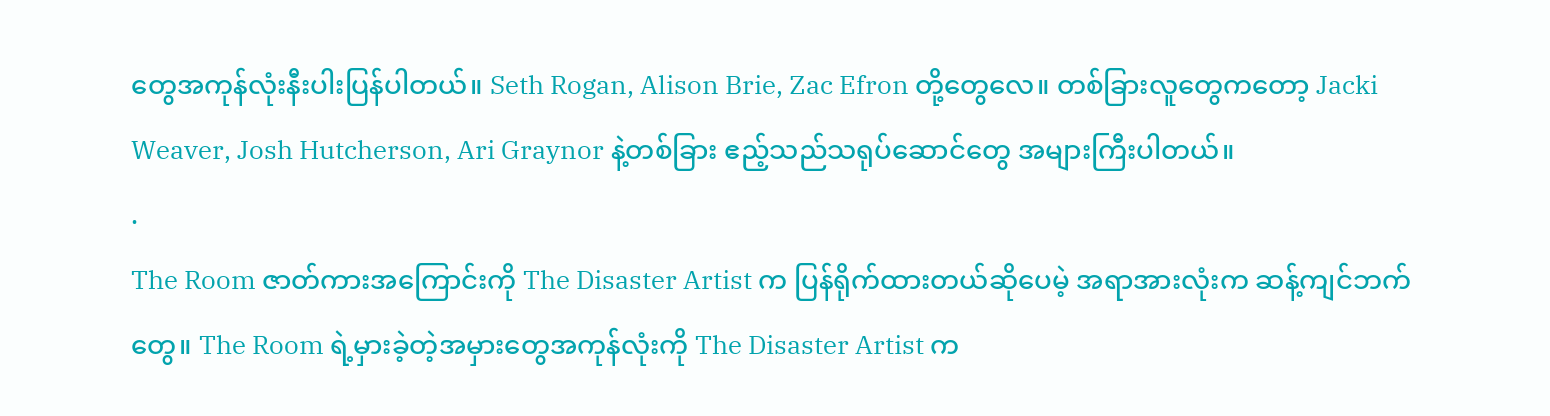တွေအကုန်လုံးနီးပါးပြန်ပါတယ်။ Seth Rogan, Alison Brie, Zac Efron တို့တွေလေ။ တစ်ခြားလူတွေကတော့ Jacki Weaver, Josh Hutcherson, Ari Graynor နဲ့တစ်ခြား ဧည့်သည်သရုပ်ဆောင်တွေ အများကြီးပါတယ်။
.
The Room ဇာတ်ကားအကြောင်းကို The Disaster Artist က ပြန်ရိုက်ထားတယ်ဆိုပေမဲ့ အရာအားလုံးက ဆန့်ကျင်ဘက်တွေ။ The Room ရဲ့မှားခဲ့တဲ့အမှားတွေအကုန်လုံးကို The Disaster Artist က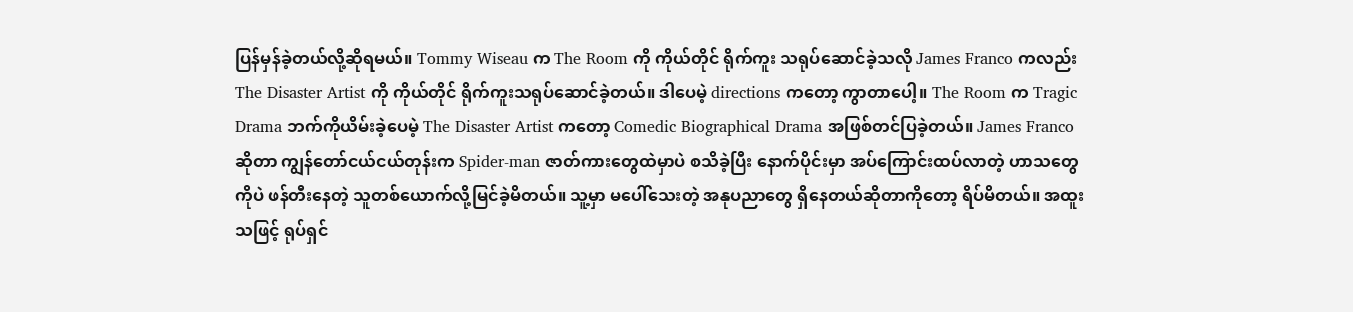ပြန်မှန်ခဲ့တယ်လို့ဆိုရမယ်။ Tommy Wiseau က The Room ကို ကိုယ်တိုင် ရိုက်ကူး သရုပ်ဆောင်ခဲ့သလို James Franco ကလည်း The Disaster Artist ကို ကိုယ်တိုင် ရိုက်ကူးသရုပ်ဆောင်ခဲ့တယ်။ ဒါပေမဲ့ directions ကတော့ ကွာတာပေါ့။ The Room က Tragic Drama ဘက်ကိုယိမ်းခဲ့ပေမဲ့ The Disaster Artist ကတော့ Comedic Biographical Drama အဖြစ်တင်ပြခဲ့တယ်။ James Franco ဆိုတာ ကျွန်တော်ငယ်ငယ်တုန်းက Spider-man ဇာတ်ကားတွေထဲမှာပဲ စသိခဲ့ပြီး နောက်ပိုင်းမှာ အပ်ကြောင်းထပ်လာတဲ့ ဟာသတွေကိုပဲ ဖန်တီးနေတဲ့ သူတစ်ယောက်လို့မြင်ခဲ့မိတယ်။ သူ့မှာ မပေါ်သေးတဲ့ အနုပညာတွေ ရှိနေတယ်ဆိုတာကိုတော့ ရိပ်မိတယ်။ အထူးသဖြင့် ရုပ်ရှင်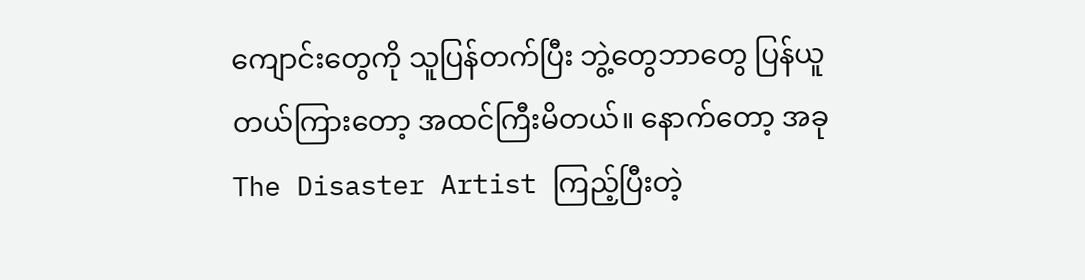ကျောင်းတွေကို သူပြန်တက်ပြီး ဘွဲ့တွေဘာတွေ ပြန်ယူတယ်ကြားတော့ အထင်ကြီးမိတယ်။ နောက်တော့ အခု The Disaster Artist ကြည့်ပြီးတဲ့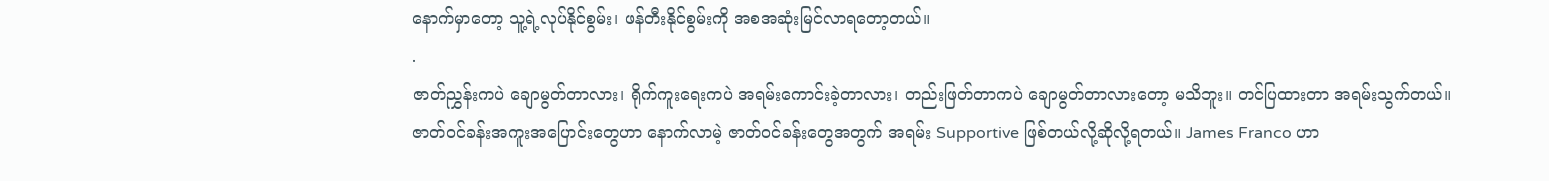နောက်မှာတော့ သူ့ရဲ့လုပ်နိုင်စွမ်း၊ ဖန်တီးနိုင်စွမ်းကို အစအဆုံးမြင်လာရတော့တယ်။
.
ဇာတ်ညွှန်းကပဲ ချောမွတ်တာလား၊ ရိုက်ကူးရေးကပဲ အရမ်းကောင်းခဲ့တာလား၊ တည်းဖြတ်တာကပဲ ချောမွတ်တာလားတော့ မသိဘူး။ တင်ပြထားတာ အရမ်းသွက်တယ်။ ဇာတ်ဝင်ခန်းအကူးအပြောင်းတွေဟာ နောက်လာမဲ့ ဇာတ်ဝင်ခန်းတွေအတွက် အရမ်း Supportive ဖြစ်တယ်လို့ဆိုလို့ရတယ်။ James Franco ဟာ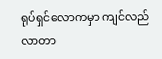ရုပ်ရှင်လောကမှာ ကျင်လည်လာတာ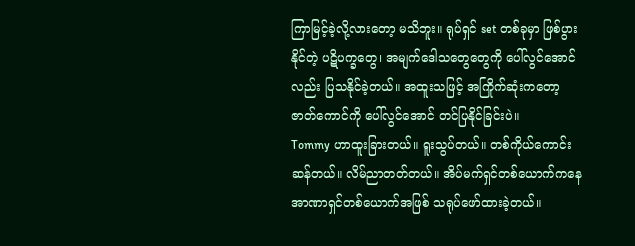ကြာမြင့်ခဲ့လို့လားတော့ မသိဘူး။ ရုပ်ရှင် set တစ်ခုမှာ ဖြစ်ပွားနိုင်တဲ့ ပဋိပက္ခတွေ၊ အမျက်ဒေါသတွေတွေကို ပေါ်လွင်အောင်လည်း ပြသနိုင်ခဲ့တယ်။ အထူးသဖြင့် အကြိုက်ဆုံးကတော့ ဇာတ်ကောင်ကို ပေါ်လွင်အောင် တင်ပြနိုင်ခြင်းပဲ။
Tommy ဟာထူးခြားတယ်။ ရူးသွပ်တယ်။ တစ်ကိုယ်ကောင်းဆန်တယ်။ လိမ်ညာတတ်တယ်။ အိပ်မက်ရှင်တစ်ယောက်ကနေ အာဏာရှင်တစ်ယောက်အဖြစ် သရုပ်ဖော်ထားခဲ့တယ်။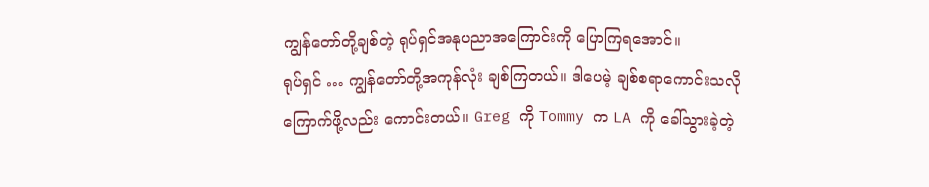ကျွန်တော်တို့ချစ်တဲ့ ရုပ်ရှင်အနုပညာအကြောင်းကို ပြောကြရအောင်။
ရုပ်ရှင် … ကျွန်တော်တို့အကုန်လုံး ချစ်ကြတယ်။ ဒါပေမဲ့ ချစ်စရာကောင်းသလို ကြောက်ဖို့လည်း ကောင်းတယ်။ Greg ကို Tommy က LA ကို ခေါ်သွားခဲ့တဲ့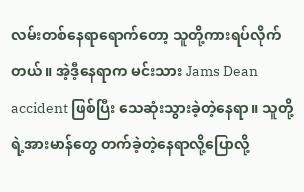လမ်းတစ်နေရာရောက်တော့ သူတို့ကားရပ်လိုက်တယ်။ အဲ့ဒီ့နေရာက မင်းသား Jams Dean accident ဖြစ်ပြီး သေဆုံးသွားခဲ့တဲ့နေရာ။ သူတို့ရဲ့အားမာန်တွေ တက်ခဲ့တဲ့နေရာလို့ပြောလို့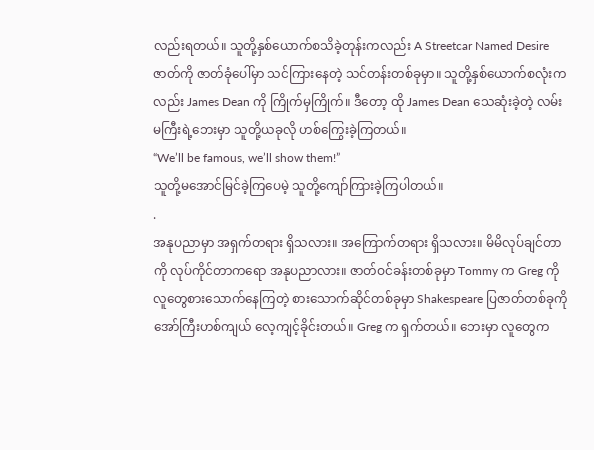လည်းရတယ်။ သူတို့နှစ်ယောက်စသိခဲ့တုန်းကလည်း A Streetcar Named Desire ဇာတ်ကို ဇာတ်ခုံပေါ်မှာ သင်ကြားနေတဲ့ သင်တန်းတစ်ခုမှာ။ သူတို့နှစ်ယောက်စလုံးကလည်း James Dean ကို ကြိုက်မှကြိုက်။ ဒီတော့ ထို James Dean သေဆုံးခဲ့တဲ့ လမ်းမကြီးရဲ့ဘေးမှာ သူတို့ယခုလို ဟစ်ကြွေးခဲ့ကြတယ်။
“We’ll be famous, we’ll show them!”
သူတို့မအောင်မြင်ခဲ့ကြပေမဲ့ သူတို့ကျော်ကြားခဲ့ကြပါတယ်။
.
အနုပညာမှာ အရှက်တရား ရှိသလား။ အကြောက်တရား ရှိသလား။ မိမိလုပ်ချင်တာကို လုပ်ကိုင်တာကရော အနုပညာလား။ ဇာတ်ဝင်ခန်းတစ်ခုမှာ Tommy က Greg ကို လူတွေစားသောက်နေကြတဲ့ စားသောက်ဆိုင်တစ်ခုမှာ Shakespeare ပြဇာတ်တစ်ခုကို အော်ကြီးဟစ်ကျယ် လေ့ကျင့်ခိုင်းတယ်။ Greg က ရှက်တယ်။ ဘေးမှာ လူတွေက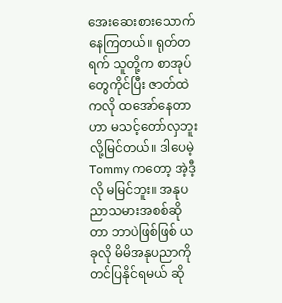အေးဆေးစားသောက်နေကြတယ်။ ရုတ်တရက် သူတို့က စာအုပ်တွေကိုင်ပြီး ဇာတ်ထဲကလို ထအော်နေတာဟာ မသင့်တော်လှဘူးလို့မြင်တယ်။ ဒါပေမဲ့ Tommy ကတော့ အဲ့ဒီ့လို မမြင်ဘူး။ အနုပညာသမားအစစ်ဆိုတာ ဘာပဲဖြစ်ဖြစ် ယခုလို မိမိအနုပညာကို တင်ပြနိုင်ရမယ် ဆို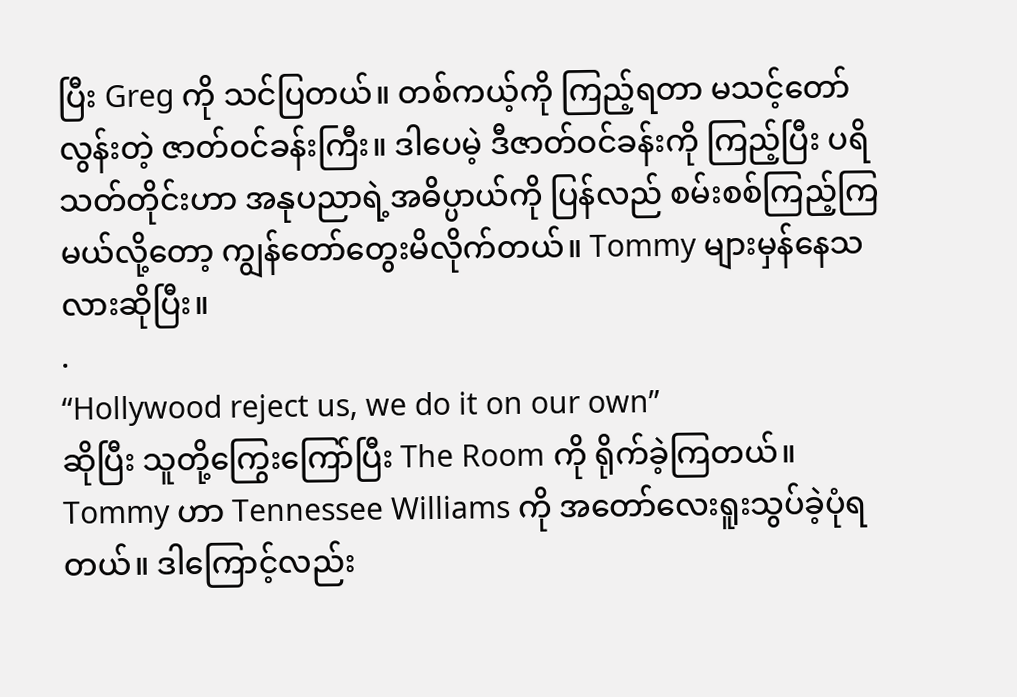ပြီး Greg ကို သင်ပြတယ်။ တစ်ကယ့်ကို ကြည့်ရတာ မသင့်တော်လွန်းတဲ့ ဇာတ်ဝင်ခန်းကြီး။ ဒါပေမဲ့ ဒီဇာတ်ဝင်ခန်းကို ကြည့်ပြီး ပရိသတ်တိုင်းဟာ အနုပညာရဲ့အဓိပ္ပာယ်ကို ပြန်လည် စမ်းစစ်ကြည့်ကြမယ်လို့တော့ ကျွန်တော်တွေးမိလိုက်တယ်။ Tommy များမှန်နေသလားဆိုပြီး။
.
“Hollywood reject us, we do it on our own”
ဆိုပြီး သူတို့ကြွေးကြော်ပြီး The Room ကို ရိုက်ခဲ့ကြတယ်။ Tommy ဟာ Tennessee Williams ကို အတော်လေးရူးသွပ်ခဲ့ပုံရတယ်။ ဒါကြောင့်လည်း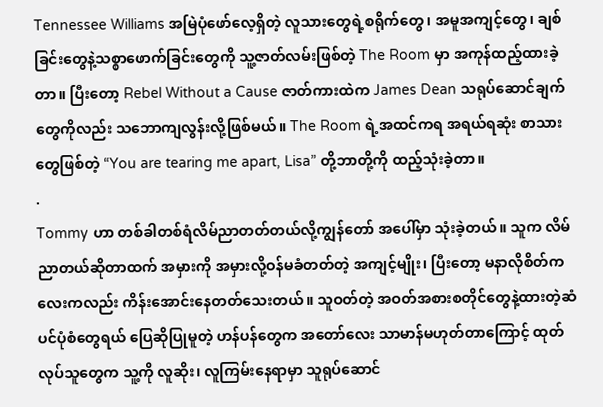Tennessee Williams အမြဲပုံဖော်လေ့ရှိတဲ့ လူသားတွေရဲ့စရိုက်တွေ၊ အမူအကျင့်တွေ၊ ချစ်ခြင်းတွေနဲ့သစ္စာဖောက်ခြင်းတွေကို သူ့ဇာတ်လမ်းဖြစ်တဲ့ The Room မှာ အကုန်ထည့်ထားခဲ့တာ။ ပြီးတော့ Rebel Without a Cause ဇာတ်ကားထဲက James Dean သရုပ်ဆောင်ချက်တွေကိုလည်း သဘောကျလွန်းလို့ဖြစ်မယ်။ The Room ရဲ့အထင်ကရ အရယ်ရဆုံး စာသားတွေဖြစ်တဲ့ “You are tearing me apart, Lisa” တို့ဘာတို့ကို ထည့်သုံးခဲ့တာ။
.
Tommy ဟာ တစ်ခါတစ်ရံလိမ်ညာတတ်တယ်လို့ကျွန်တော် အပေါ်မှာ သုံးခဲ့တယ်။ သူက လိမ်ညာတယ်ဆိုတာထက် အမှားကို အမှားလို့ဝန်မခံတတ်တဲ့ အကျင့်မျိုး၊ ပြီးတော့ မနာလိုစိတ်ကလေးကလည်း ကိန်းအောင်းနေတတ်သေးတယ်။ သူဝတ်တဲ့ အဝတ်အစားစတိုင်တွေနဲ့ထားတဲ့ဆံပင်ပုံစံတွေရယ် ပြေဆိုပြုမူတဲ့ ဟန်ပန်တွေက အတော်လေး သာမာန်မဟုတ်တာကြောင့် ထုတ်လုပ်သူတွေက သူ့ကို လူဆိုး၊ လူကြမ်းနေရာမှာ သူရုပ်ဆောင်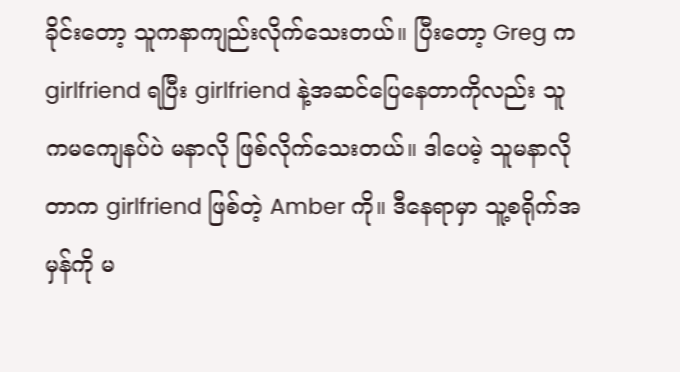ခိုင်းတော့ သူကနာကျည်းလိုက်သေးတယ်။ ပြီးတော့ Greg က girlfriend ရပြီး girlfriend နဲ့အဆင်ပြေနေတာကိုလည်း သူကမကျေနပ်ပဲ မနာလို ဖြစ်လိုက်သေးတယ်။ ဒါပေမဲ့ သူမနာလိုတာက girlfriend ဖြစ်တဲ့ Amber ကို။ ဒီနေရာမှာ သူ့စရိုက်အမှန်ကို မ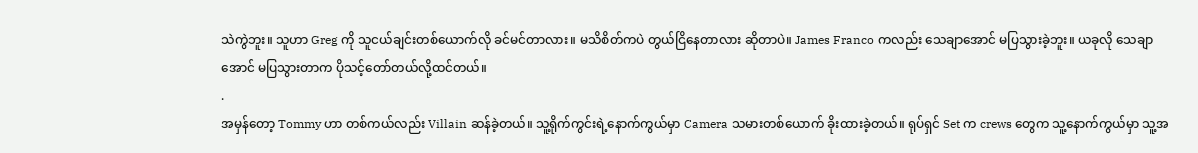သဲကွဲဘူး။ သူဟာ Greg ကို သူငယ်ချင်းတစ်ယောက်လို ခင်မင်တာလား။ မသိစိတ်ကပဲ တွယ်ငြိနေတာလား ဆိုတာပဲ။ James Franco ကလည်း သေချာအောင် မပြသွားခဲ့ဘူး။ ယခုလို သေချာအောင် မပြသွားတာက ပိုသင့်တော်တယ်လို့ထင်တယ်။
.
အမှန်တော့ Tommy ဟာ တစ်ကယ်လည်း Villain ဆန်ခဲ့တယ်။ သူ့ရိုက်ကွင်းရဲ့နောက်ကွယ်မှာ Camera သမားတစ်ယောက် ခိုးထားခဲ့တယ်။ ရုပ်ရှင် Set က crews တွေက သူ့နောက်ကွယ်မှာ သူ့အ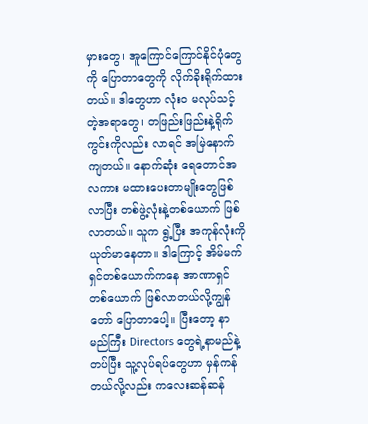မှားတွေ၊ အူကြောင်ကြောင်နိုင်ပုံတွေကို ပြောတာတွေကို လိုက်ခိုးရိုက်ထားတယ်။ ဒါတွေဟာ လုံးဝ မလုပ်သင့်တဲ့အရာတွေ၊ တဖြည်းဖြည်းနဲ့ရိုက်ကွင်းကိုလည်း လာရင် အမြဲနောက်ကျတယ်။ နောက်ဆုံး ရေတောင်အလကား မထားပေးတာမျိုးတွေဖြစ်လာပြီး တစ်ဖွဲ့လုံးနဲ့တစ်ယောက် ဖြစ်လာတယ်။ သူက ရွဲ့ပြီး အကုန်လုံးကို ယုတ်မာနေတာ။ ဒါကြောင့် အိမ်မက်ရှင်တစ်ယောက်ကနေ အာဏာရှင်တစ်ယောက် ဖြစ်လာတယ်လို့ကျွန်တော် ပြောတာပေါ့။ ပြီးတော့ နာမည်ကြီး Directors တွေရဲ့နာမည်နဲ့တပ်ပြီး သူ့လုပ်ရပ်တွေဟာ မှန်ကန်တယ်လို့လည်း ကလေးဆန်ဆန်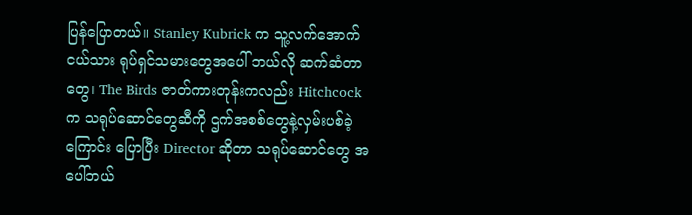ပြန်ပြောတယ်။ Stanley Kubrick က သူ့လက်အောက်ငယ်သား ရုပ်ရှင်သမားတွေအပေါ် ဘယ်လို ဆက်ဆံတာတွေ၊ The Birds ဇာတ်ကားတုန်းကလည်း Hitchcock က သရုပ်ဆောင်တွေဆီကို ဌက်အစစ်တွေနဲ့လှမ်းပစ်ခဲ့ကြောင်း ပြောပြီး Director ဆိုတာ သရုပ်ဆောင်တွေ အပေါ်ဘယ်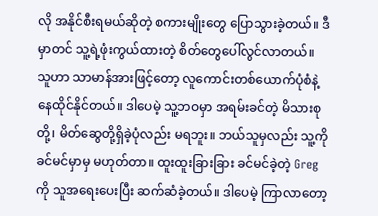လို အနိုင်စီးရမယ်ဆိုတဲ့ စကားမျိုးတွေ ပြောသွားခဲ့တယ်။ ဒီမှာတင် သူ့ရဲ့ဖုံးကွယ်ထားတဲ့ စိတ်တွေပေါ်လွင်လာတယ်။ သူဟာ သာမာန်အားဖြင့်တော့ လူကောင်းတစ်ယောက်ပုံစံနဲ့နေထိုင်နိုင်တယ်။ ဒါပေမဲ့ သူ့ဘဝမှာ အရမ်းခင်တဲ့ မိသားစုတို့၊ မိတ်ဆွေတို့ရှိခဲ့ပုံလည်း မရဘူး။ ဘယ်သူမှလည်း သူ့ကိုခင်မင်မှာမှ မဟုတ်တာ။ ထူးထူးခြားခြား ခင်မင်ခဲ့တဲ့ Greg ကို သူအရေးပေးပြီး ဆက်ဆံခဲ့တယ်။ ဒါပေမဲ့ ကြာလာတော့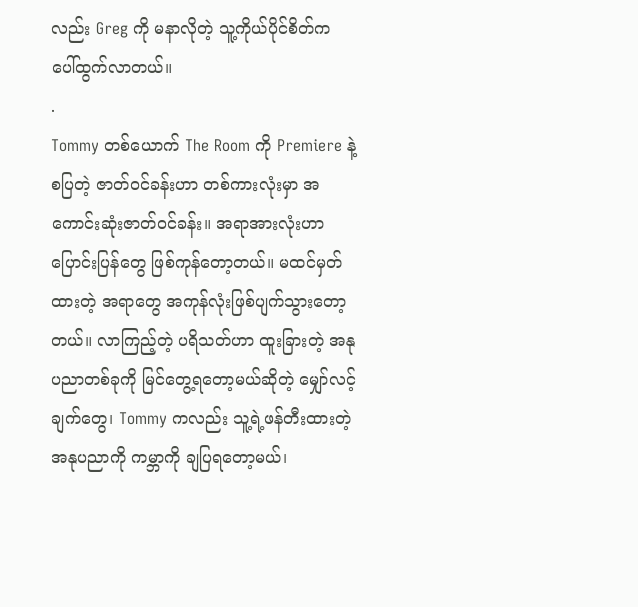လည်း Greg ကို မနာလိုတဲ့ သူ့ကိုယ်ပိုင်စိတ်က ပေါ်ထွက်လာတယ်။
.
Tommy တစ်ယောက် The Room ကို Premiere နဲ့စပြတဲ့ ဇာတ်ဝင်ခန်းဟာ တစ်ကားလုံးမှာ အကောင်းဆုံးဇာတ်ဝင်ခန်း။ အရာအားလုံးဟာ ပြောင်းပြန်တွေ ဖြစ်ကုန်တော့တယ်။ မထင်မှတ်ထားတဲ့ အရာတွေ အကုန်လုံးဖြစ်ပျက်သွားတော့တယ်။ လာကြည့်တဲ့ ပရိသတ်ဟာ ထူးခြားတဲ့ အနုပညာတစ်ခုကို မြင်တွေ့ရတော့မယ်ဆိုတဲ့ မျှော်လင့်ချက်တွေ၊ Tommy ကလည်း သူ့ရဲ့ဖန်တီးထားတဲ့ အနုပညာကို ကမ္ဘာကို ချပြရတော့မယ်၊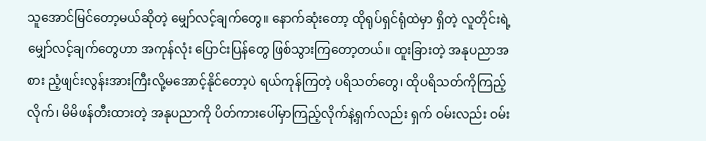သူအောင်မြင်တော့မယ်ဆိုတဲ့ မျှော်လင့်ချက်တွေ။ နောက်ဆုံးတော့ ထိုရုပ်ရှင်ရုံထဲမှာ ရှိတဲ့ လူတိုင်းရဲ့မျှော်လင့်ချက်တွေဟာ အကုန်လုံး ပြောင်းပြန်တွေ ဖြစ်သွားကြတော့တယ်။ ထူးခြားတဲ့ အနုပညာအစား ညံ့ဖျင်းလွန်းအားကြီးလို့မအောင့်နိုင်တော့ပဲ ရယ်ကုန်ကြတဲ့ ပရိသတ်တွေ၊ ထိုပရိသတ်ကိုကြည့်လိုက်၊ မိမိဖန်တီးထားတဲ့ အနုပညာကို ပိတ်ကားပေါ်မှာကြည့်လိုက်နဲ့ရှက်လည်း ရှက် ဝမ်းလည်း ဝမ်း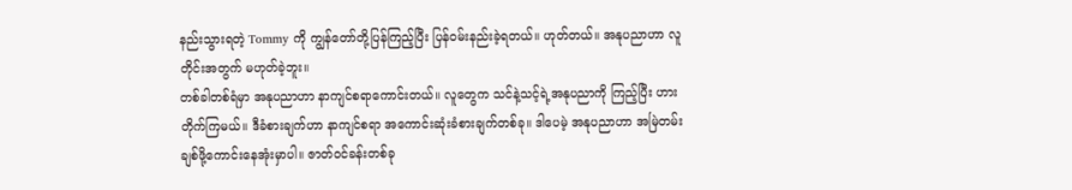နည်းသွားရတဲ့ Tommy ကို ကျွန်တော်တို့ပြန်ကြည့်ပြီး ပြန်ဝမ်းနည်းခဲ့ရတယ်။ ဟုတ်တယ်။ အနုပညာဟာ လူတိုင်းအတွက် မဟုတ်ခဲ့ဘူး။
တစ်ခါတစ်ရံမှာ အနုပညာဟာ နာကျင်စရာကောင်းတယ်။ လူတွေက သင်နဲ့သင့်ရဲ့အနုပညာကို ကြည့်ပြီး ဟားတိုက်ကြမယ်။ ဒီခံစားချက်ဟာ နာကျင်စရာ အကောင်းဆုံးခံစားချက်တစ်ခု။ ဒါပေမဲ့ အနုပညာဟာ အမြဲတမ်း ချစ်ဖို့ကောင်းနေအုံးမှာပါ။ ဇာတ်ဝင်ခန်းတစ်ခု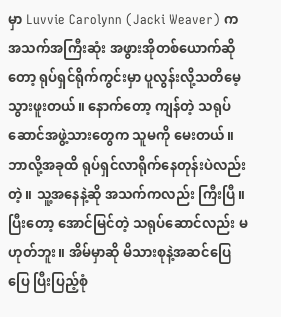မှာ Luvvie Carolynn (Jacki Weaver) က အသက်အကြီးဆုံး အဖွားအိုတစ်ယောက်ဆိုတော့ ရုပ်ရှင်ရိုက်ကွင်းမှာ ပူလွန်းလို့သတိမေ့သွားဖူးတယ်။ နောက်တော့ ကျန်တဲ့ သရုပ်ဆောင်အဖွဲ့သားတွေက သူမကို မေးတယ်။ ဘာလို့အခုထိ ရုပ်ရှင်လာရိုက်နေတုန်းပဲလည်းတဲ့။ သူ့အနေနဲ့ဆို အသက်ကလည်း ကြီးပြီ။ ပြီးတော့ အောင်မြင်တဲ့ သရုပ်ဆောင်လည်း မဟုတ်ဘူး။ အိမ်မှာဆို မိသားစုနဲ့အဆင်ပြေပြေ ပြီးပြည့်စုံ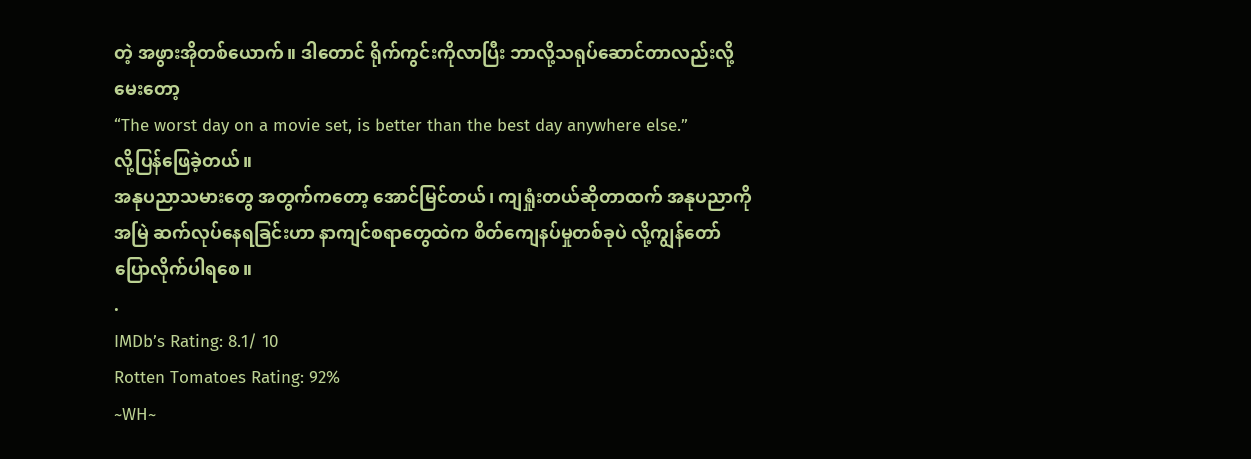တဲ့ အဖွားအိုတစ်ယောက်။ ဒါတောင် ရိုက်ကွင်းကိုလာပြီး ဘာလို့သရုပ်ဆောင်တာလည်းလို့မေးတော့
“The worst day on a movie set, is better than the best day anywhere else.”
လို့ပြန်ဖြေခဲ့တယ်။
အနုပညာသမားတွေ အတွက်ကတော့ အောင်မြင်တယ်၊ ကျရှုံးတယ်ဆိုတာထက် အနုပညာကို အမြဲ ဆက်လုပ်နေရခြင်းဟာ နာကျင်စရာတွေထဲက စိတ်ကျေနပ်မှုတစ်ခုပဲ လို့ကျွန်တော် ပြောလိုက်ပါရစေ။
.
IMDb’s Rating: 8.1/ 10
Rotten Tomatoes Rating: 92%
~WH~